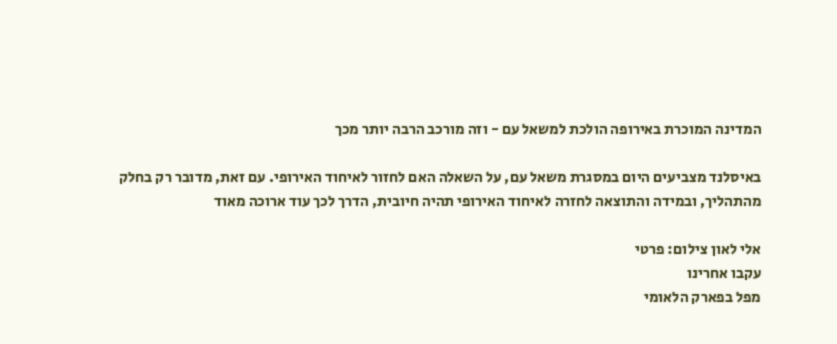המדינה המוכרת באירופה הולכת למשאל עם - וזה מורכב הרבה יותר מכך

באיסלנד מצביעים היום במסגרת משאל עם, על השאלה האם לחזור לאיחוד האירופי. עם זאת, מדובר רק בחלק מהתהליך, ובמידה והתוצאה לחזרה לאיחוד האירופי תהיה חיובית, הדרך לכך עוד ארוכה מאוד

אלי לאון צילום: פרטי
עקבו אחרינו
מפל בפארק הלאומי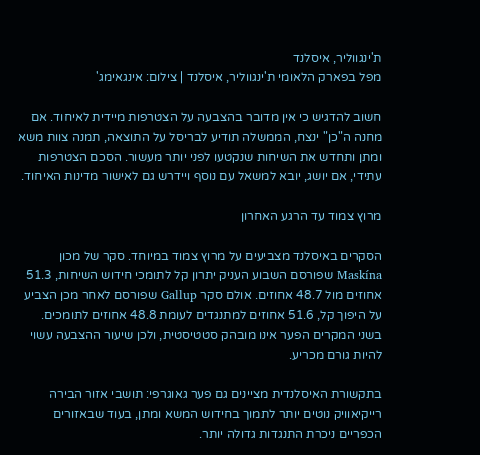ת'ינגווליר, איסלנד
מפל בפארק הלאומי ת'ינגווליר, איסלנד | צילום: אינגאימג'

חשוב להדגיש כי אין מדובר בהצבעה על הצטרפות מיידית לאיחוד. אם מחנה ה"כן" ינצח, הממשלה תודיע לבריסל על התוצאה, תמנה צוות משא ומתן ותחדש את השיחות שנקטעו לפני יותר מעשור. הסכם הצטרפות עתידי, אם יושג, יובא למשאל עם נוסף ויידרש גם לאישור מדינות האיחוד.

מרוץ צמוד עד הרגע האחרון

הסקרים באיסלנד מצביעים על מרוץ צמוד במיוחד. סקר של מכון Maskína שפורסם השבוע העניק יתרון קל לתומכי חידוש השיחות, 51.3 אחוזים מול 48.7 אחוזים. אולם סקר Gallup שפורסם לאחר מכן הצביע על היפוך קל, 51.6 אחוזים למתנגדים לעומת 48.8 אחוזים לתומכים. בשני המקרים הפער אינו מובהק סטטיסטית, ולכן שיעור ההצבעה עשוי להיות גורם מכריע.

בתקשורת האיסלנדית מציינים גם פער גאוגרפי: תושבי אזור הבירה רייקיאוויק נוטים יותר לתמוך בחידוש המשא ומתן, בעוד שבאזורים הכפריים ניכרת התנגדות גדולה יותר.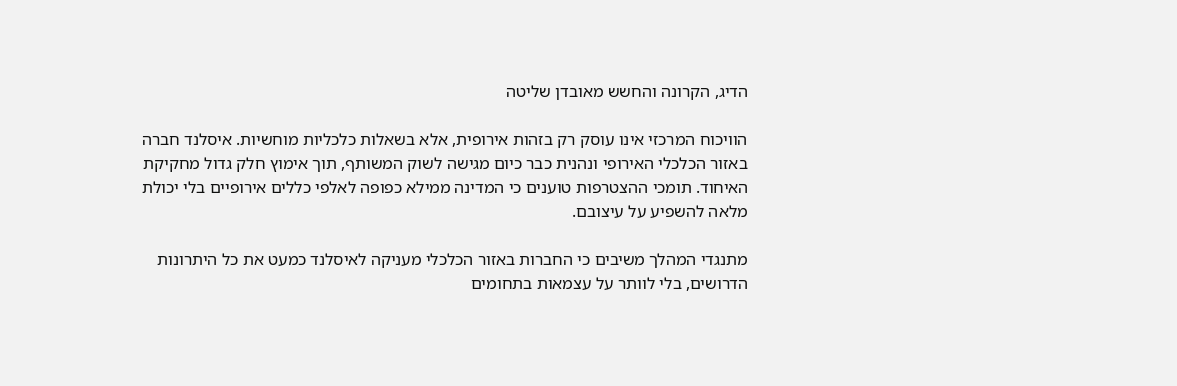הדיג, הקרונה והחשש מאובדן שליטה

הוויכוח המרכזי אינו עוסק רק בזהות אירופית, אלא בשאלות כלכליות מוחשיות. איסלנד חברה באזור הכלכלי האירופי ונהנית כבר כיום מגישה לשוק המשותף, תוך אימוץ חלק גדול מחקיקת האיחוד. תומכי ההצטרפות טוענים כי המדינה ממילא כפופה לאלפי כללים אירופיים בלי יכולת מלאה להשפיע על עיצובם.

מתנגדי המהלך משיבים כי החברות באזור הכלכלי מעניקה לאיסלנד כמעט את כל היתרונות הדרושים, בלי לוותר על עצמאות בתחומים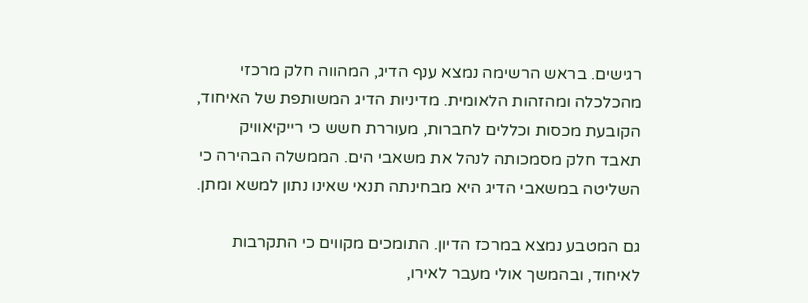רגישים. בראש הרשימה נמצא ענף הדיג, המהווה חלק מרכזי מהכלכלה ומהזהות הלאומית. מדיניות הדיג המשותפת של האיחוד, הקובעת מכסות וכללים לחברות, מעוררת חשש כי רייקיאוויק תאבד חלק מסמכותה לנהל את משאבי הים. הממשלה הבהירה כי השליטה במשאבי הדיג היא מבחינתה תנאי שאינו נתון למשא ומתן.

גם המטבע נמצא במרכז הדיון. התומכים מקווים כי התקרבות לאיחוד, ובהמשך אולי מעבר לאירו,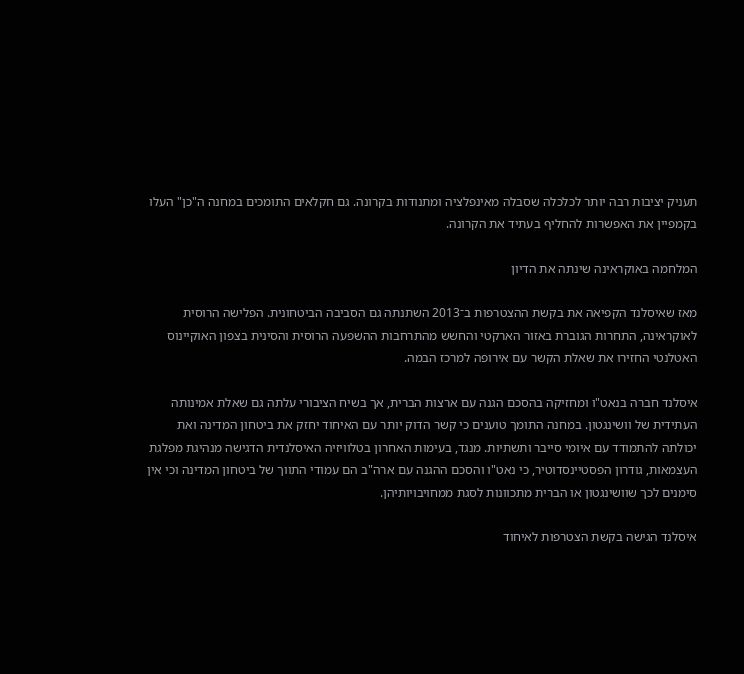תעניק יציבות רבה יותר לכלכלה שסבלה מאינפלציה ומתנודות בקרונה. גם חקלאים התומכים במחנה ה"כן" העלו בקמפיין את האפשרות להחליף בעתיד את הקרונה.

המלחמה באוקראינה שינתה את הדיון

מאז שאיסלנד הקפיאה את בקשת ההצטרפות ב־2013 השתנתה גם הסביבה הביטחונית. הפלישה הרוסית לאוקראינה, התחרות הגוברת באזור הארקטי והחשש מהתרחבות ההשפעה הרוסית והסינית בצפון האוקיינוס האטלנטי החזירו את שאלת הקשר עם אירופה למרכז הבמה.

איסלנד חברה בנאט"ו ומחזיקה בהסכם הגנה עם ארצות הברית, אך בשיח הציבורי עלתה גם שאלת אמינותה העתידית של וושינגטון. במחנה התומך טוענים כי קשר הדוק יותר עם האיחוד יחזק את ביטחון המדינה ואת יכולתה להתמודד עם איומי סייבר ותשתיות. מנגד, בעימות האחרון בטלוויזיה האיסלנדית הדגישה מנהיגת מפלגת העצמאות, גודרון הפסטיינסדוטיר, כי נאט"ו והסכם ההגנה עם ארה"ב הם עמודי התווך של ביטחון המדינה וכי אין סימנים לכך שוושינגטון או הברית מתכוונות לסגת ממחויבויותיהן.

איסלנד הגישה בקשת הצטרפות לאיחוד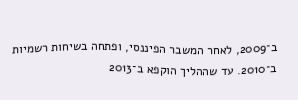ב־2009, לאחר המשבר הפיננסי, ופתחה בשיחות רשמיות ב־2010. עד שההליך הוקפא ב־2013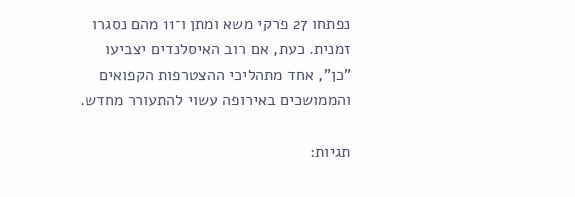נפתחו 27 פרקי משא ומתן ו־11 מהם נסגרו זמנית. כעת, אם רוב האיסלנדים יצביעו "כן", אחד מתהליכי ההצטרפות הקפואים והממושכים באירופה עשוי להתעורר מחדש.

תגיות: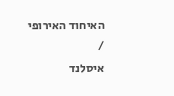האיחוד האירופי
/
איסלנד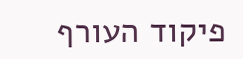פיקוד העורף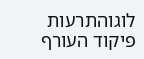לוגוהתרעות פיקוד העורף